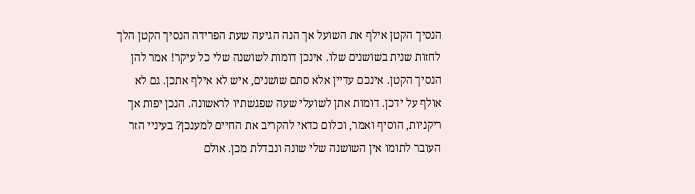הנסיך הקטן אילף את השועל אך הנה הגיעה שעת הפרידה הנסיך הקטן הלך לחזות שנית בשושנים שלו. אינכן דומות לשושנה שלי כל עיקר! אמר להן הנסיך הקטן. אינכם עדיין אלא סתם שושנים, איש לא אילף אתכן. גם לא אולף על ידכן. דומות אתן לשועלי שעה שפגשתיו לראשונה. הנכן יפות אך ריקניות, הוסיף ואמר, וכלום כדאי להקריב את החיים למענכן? בעיניי הזר העובר לתומו אין השושנה שלי שונה ונבדלת מכן. אולם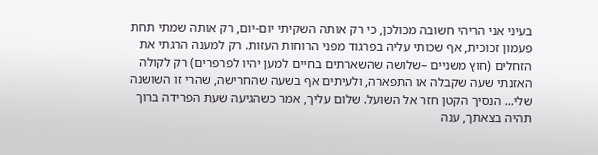בעיני אני הריהי חשובה מכולכן, כי רק אותה השקיתי יום-יום, רק אותה שמתי תחת פעמון זכוכית, אף שכותי עליה בפרגוד מפני הרוחות העזות. רק למענה הרגתי את הזחלים (חוץ משניים –שלושה שהשארתים בחיים למען יהיו לפרפרים) רק לקולה האזנתי שעה שקבלה או התפארה, ולעיתים אף בשעה שהחרישה, שהרי זו השושנה שלי... הנסיך הקטן חזר אל השועל. שלום עליך, אמר כשהגיעה שעת הפרידה ברוך תהיה בצאתך, ענה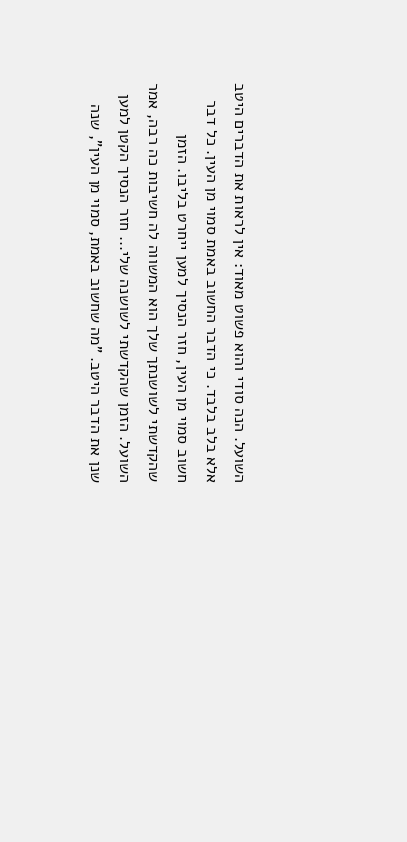השועל. הנה סודי והוא פשוט מאוד: אין לראות את הדברים היטב אלא בלב בלבד. כי הדבר החשוב באמת סמוי מן העין. כל דבר חשוב סמוי מן העין, חזר הנסיך למען ייחרט בליבו. הזמן שהקדשתי לשושנתך שלך הוא המשווה לה חשיבות כה רבה, אמר השועל. הזמן שהקדשתי לשושנה שלי... חזר הנסיך הקטן למען שנן את הדבר היטב. "מה שחשוב באמת, סמוי מן העין", שנה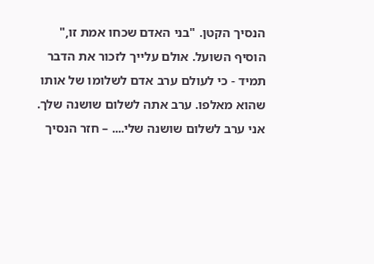הנסיך הקטן. "בני האדם שכחו אמת זו," הוסיף השועל. אולם עלייך לזכור את הדבר תמיד - כי לעולם ערב אדם לשלומו של אותו שהוא מאלפו. ערב אתה לשלום שושנה שלך. אני ערב לשלום שושנה שלי.... – חזר הנסיך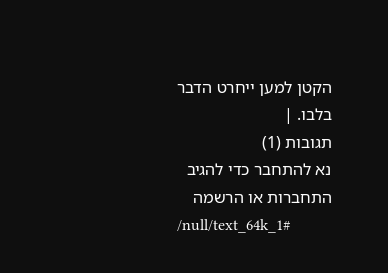הקטן למען ייחרט הדבר בלבו. |
תגובות (1)
נא להתחבר כדי להגיב
התחברות או הרשמה
/null/text_64k_1#